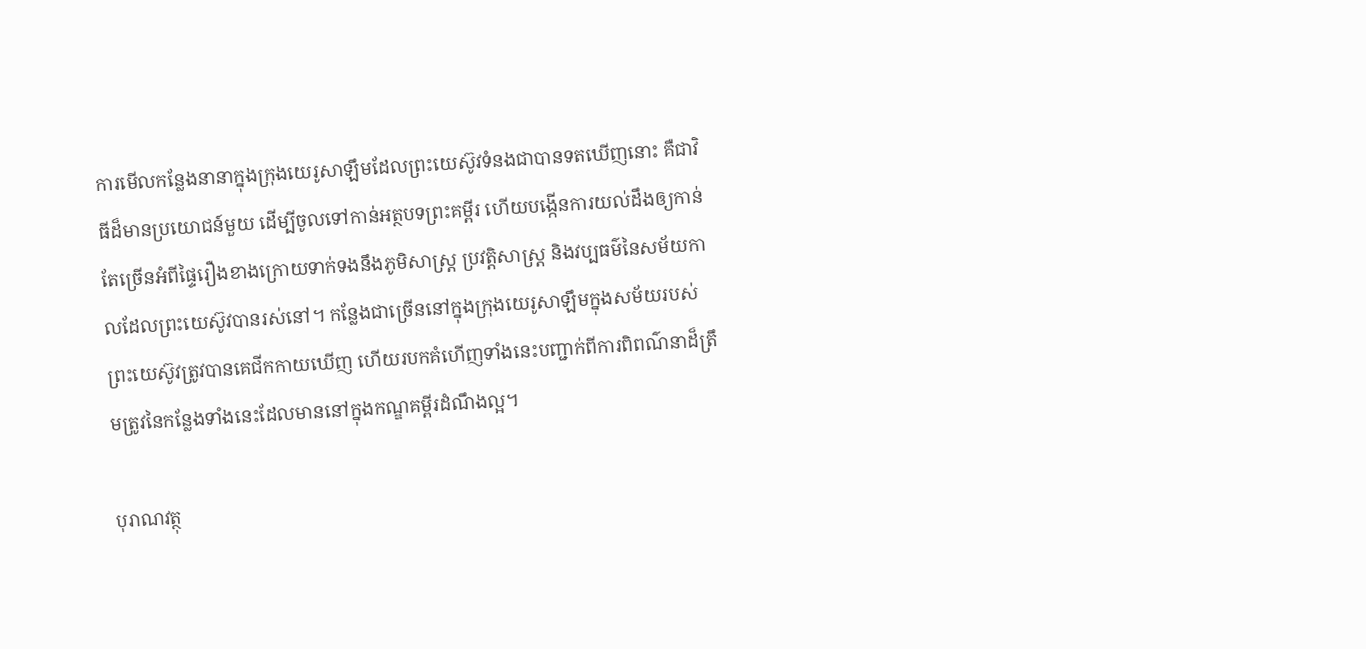ការមើលកន្លែងនានាក្នុងក្រុងយេរូសាឡឹមដែលព្រះយេស៊ូវទំនងជាបានទតឃើញនោះ គឺជាវិធីដ៏មានប្រយោជន៍មួយ ដើម្បីចូលទៅកាន់អត្ថបទព្រះគម្ពីរ ហើយបង្កើនការយល់ដឹងឲ្យកាន់តែច្រើនអំពីផ្ទៃរឿងខាងក្រោយទាក់ទងនឹងភូមិសាស្ត្រ ប្រវត្តិសាស្ត្រ និងវប្បធម៌នៃសម័យកាលដែលព្រះយេស៊ូវបានរស់នៅ។ កន្លែងជាច្រើននៅក្នុងក្រុងយេរូសាឡឹមក្នុងសម័យរបស់ព្រះយេស៊ូវត្រូវបានគេជីកកាយឃើញ ហើយរបកគំហើញទាំងនេះបញ្ជាក់ពីការពិពណ៌នាដ៏ត្រឹមត្រូវនៃកន្លែងទាំងនេះដែលមាននៅក្នុងកណ្ឌគម្ពីរដំណឹងល្អ។

បុរាណវត្ថុ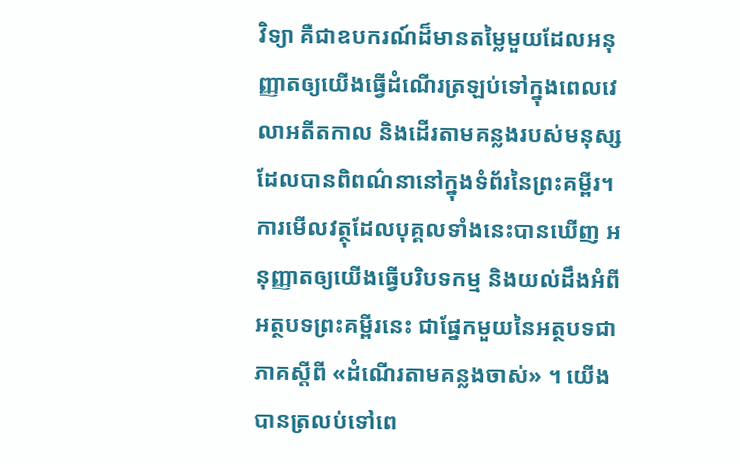វិទ្យា គឺជាឧបករណ៍ដ៏មានតម្លៃមួយដែលអនុញ្ញាតឲ្យយើងធ្វើដំណើរត្រឡប់ទៅក្នុងពេលវេលាអតីតកាល និងដើរតាមគន្លងរបស់មនុស្សដែលបានពិពណ៌នានៅក្នុងទំព័រនៃព្រះគម្ពីរ។ ការមើលវត្ថុដែលបុគ្គលទាំងនេះបានឃើញ អនុញ្ញាតឲ្យយើងធ្វើបរិបទកម្ម និងយល់ដឹងអំពីអត្ថបទព្រះគម្ពីរនេះ ជាផ្នែកមួយនៃអត្ថបទជាភាគស្ដីពី «ដំណើរតាមគន្លងចាស់» ។ យើងបានត្រលប់ទៅពេ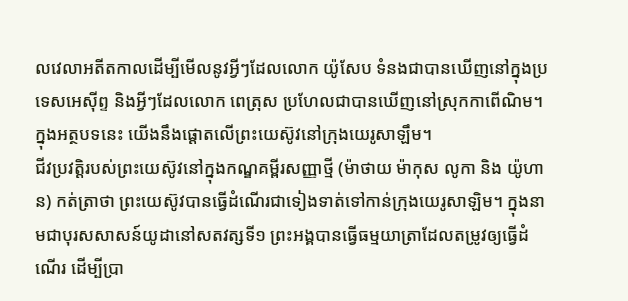លវេលាអតីតកាលដើម្បីមើលនូវអ្វីៗដែលលោក យ៉ូសែប ទំនងជាបានឃើញនៅក្នុងប្រទេសអេស៊ីព្ទ និងអ្វីៗដែលលោក ពេត្រុស ប្រហែលជាបានឃើញនៅស្រុកកាពើណិម។ ក្នុងអត្ថបទនេះ យើងនឹងផ្ដោតលើព្រះយេស៊ូវនៅក្រុងយេរូសាឡឹម។
ជីវប្រវត្តិរបស់ព្រះយេស៊ូវនៅក្នុងកណ្ឌគម្ពីរសញ្ញាថ្មី (ម៉ាថាយ ម៉ាកុស លូកា និង យ៉ូហាន) កត់ត្រាថា ព្រះយេស៊ូវបានធ្វើដំណើរជាទៀងទាត់ទៅកាន់ក្រុងយេរូសាឡិម។ ក្នុងនាមជាបុរសសាសន៍យូដានៅសតវត្សទី១ ព្រះអង្គបានធ្វើធម្មយាត្រាដែលតម្រូវឲ្យធ្វើដំណើរ ដើម្បីប្រា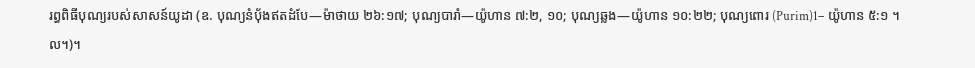រព្ធពិធីបុណ្យរបស់សាសន៍យូដា (ឧ. បុណ្យនំបុ័ងឥតដំបែ—ម៉ាថាយ ២៦:១៧; បុណ្យបារាំ—យ៉ូហាន ៧:២, ១០; បុណ្យឆ្លង—យ៉ូហាន ១០:២២; បុណ្យពោរ (Purim)1– យ៉ូហាន ៥:១ ។ល។)។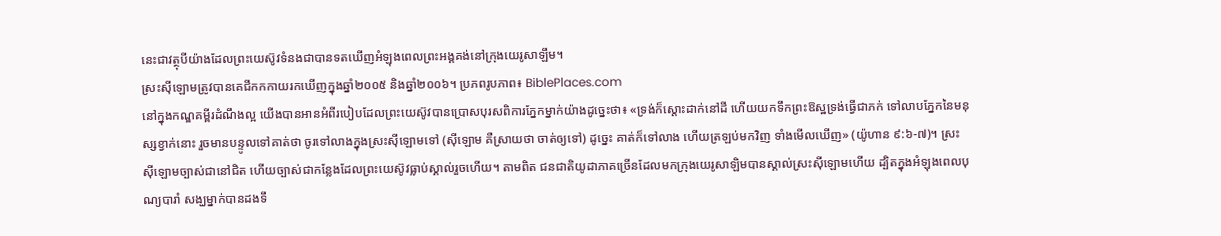នេះជាវត្ថុបីយ៉ាងដែលព្រះយេស៊ូវទំនងជាបានទតឃើញអំឡុងពេលព្រះអង្គគង់នៅក្រុងយេរូសាឡឹម។
ស្រះស៊ីឡោមត្រូវបានគេជីកកកាយរកឃើញក្នុងឆ្នាំ២០០៥ និងឆ្នាំ២០០៦។ ប្រភពរូបភាព៖ BiblePlaces.com
នៅក្នុងកណ្ឌគម្ពីរដំណឹងល្អ យើងបានអានអំពីរបៀបដែលព្រះយេស៊ូវបានប្រោសបុរសពិការភ្នែកម្នាក់យ៉ាងដូច្នេះថា៖ «ទ្រង់ក៏ស្តោះដាក់នៅដី ហើយយកទឹកព្រះឱស្ឋទ្រង់ធ្វើជាភក់ ទៅលាបភ្នែកនៃមនុស្សខ្វាក់នោះ រួចមានបន្ទូលទៅគាត់ថា ចូរទៅលាងក្នុងស្រះស៊ីឡោមទៅ (ស៊ីឡោម គឺស្រាយថា ចាត់ឲ្យទៅ) ដូច្នេះ គាត់ក៏ទៅលាង ហើយត្រឡប់មកវិញ ទាំងមើលឃើញ» (យ៉ូហាន ៩:៦-៧)។ ស្រះស៊ីឡោមច្បាស់ជានៅជិត ហើយច្បាស់ជាកន្លែងដែលព្រះយេស៊ូវធ្លាប់ស្គាល់រួចហើយ។ តាមពិត ជនជាតិយូដាភាគច្រើនដែលមកក្រុងយេរូសាឡិមបានស្គាល់ស្រះស៊ីឡោមហើយ ដ្បិតក្នុងអំឡុងពេលបុណ្យបារាំ សង្ឃម្នាក់បានដងទឹ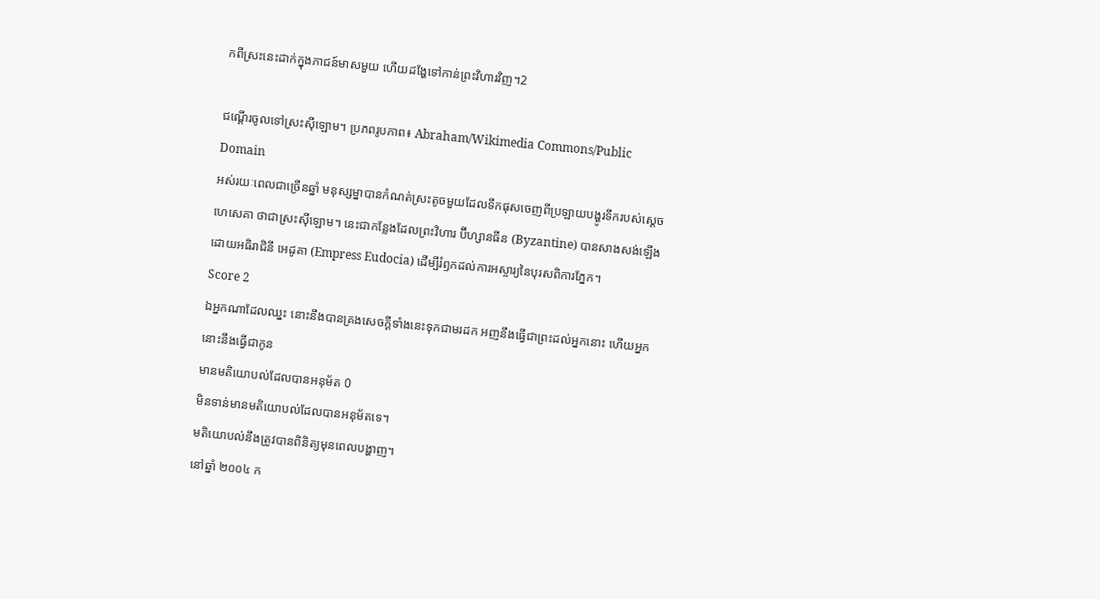កពីស្រះនេះដាក់ក្នុងភាជន៍មាសមួយ ហើយដង្ហែទៅកាន់ព្រះវិហារវិញ។2

ជណ្ដើរចូលទៅស្រះស៊ីឡោម។ ប្រភពរូបភាព៖ Abraham/Wikimedia Commons/Public Domain
អស់រយៈពេលជាច្រើនឆ្នាំ មនុស្សម្នាបានកំណត់ស្រះតូចមួយដែលទឹកផុសចេញពីប្រឡាយបង្ហូរទឹករបស់ស្ដេច ហេសេគា ថាជាស្រះស៊ីឡោម។ នេះជាកន្លែងដែលព្រះវិហារ ប៊ីហ្សានធីន (Byzantine) បានសាងសង់ឡើងដោយអធិរាជិនី អេដូគា (Empress Eudocia) ដើម្បីរំឭកដល់ការអស្ចារ្យនៃបុរសពិការភ្នែក។
Score 2
ឯអ្នកណាដែលឈ្នះ នោះនឹងបានគ្រងសេចក្ដីទាំងនេះទុកជាមរដក អញនឹងធ្វើជាព្រះដល់អ្នកនោះ ហើយអ្នកនោះនឹងធ្វើជាកូន
មានមតិយោបល់ដែលបានអនុម័ត 0
មិនទាន់មានមតិយោបល់ដែលបានអនុម័តទេ។
មតិយោបល់នឹងត្រូវបានពិនិត្យមុនពេលបង្ហាញ។
នៅឆ្នាំ ២០០៤ ក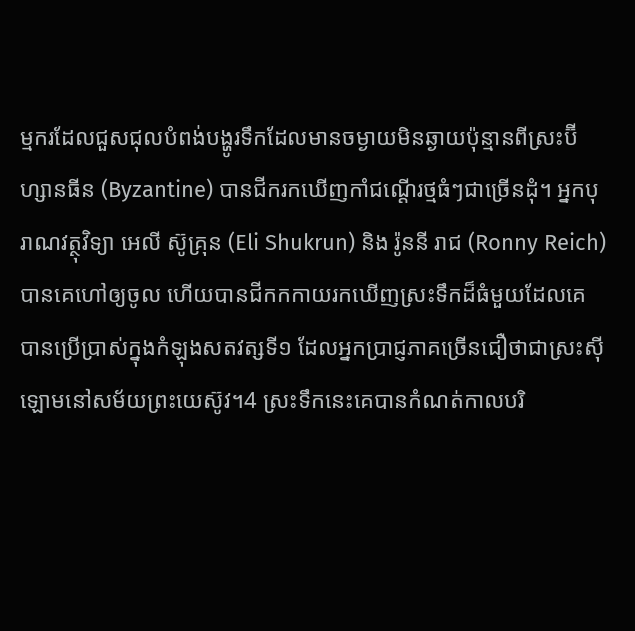ម្មករដែលជួសជុលបំពង់បង្ហូរទឹកដែលមានចម្ងាយមិនឆ្ងាយប៉ុន្មានពីស្រះប៊ីហ្សានធីន (Byzantine) បានជីករកឃើញកាំជណ្ដើរថ្មធំៗជាច្រើនដុំ។ អ្នកបុរាណវត្ថុវិទ្យា អេលី ស៊ូគ្រុន (Eli Shukrun) និង រ៉ូននី រាជ (Ronny Reich) បានគេហៅឲ្យចូល ហើយបានជីកកកាយរកឃើញស្រះទឹកដ៏ធំមួយដែលគេបានប្រើប្រាស់ក្នុងកំឡុងសតវត្សទី១ ដែលអ្នកប្រាជ្ញភាគច្រើនជឿថាជាស្រះស៊ីឡោមនៅសម័យព្រះយេស៊ូវ។4 ស្រះទឹកនេះគេបានកំណត់កាលបរិ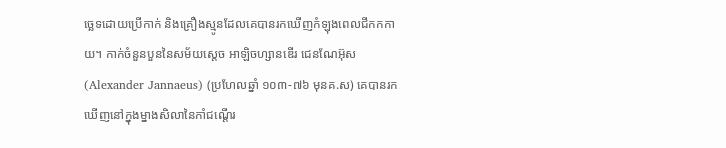ច្ឆេទដោយប្រើកាក់ និងគ្រឿងស្មូនដែលគេបានរកឃើញកំឡុងពេលជីកកកាយ។ កាក់ចំនួនបួននៃសម័យសេ្ដច អាឡិចហ្សានឌើរ ជេនណែអ៊ុស (Alexander Jannaeus) (ប្រហែលឆ្នាំ ១០៣-៧៦ មុនគ.ស) គេបានរកឃើញនៅក្នុងម្នាងសិលានៃកាំជណ្ដើរ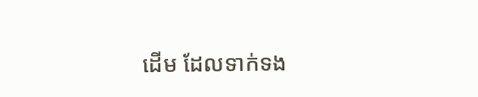ដើម ដែលទាក់ទង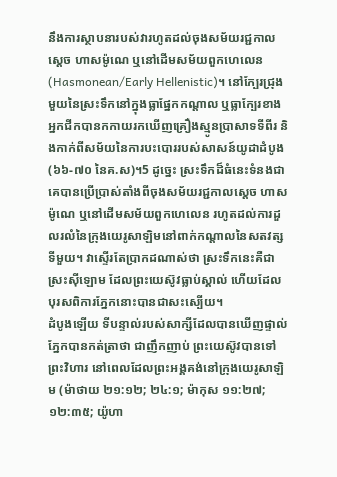នឹងការស្ថាបនារបស់វារហូតដល់ចុងសម័យរជ្ជកាលស្ដេច ហាសម៉ូណេ ឬនៅដើមសម័យពួកហេលេន (Hasmonean/Early Hellenistic)។ នៅក្បែរជ្រុងមួយនៃស្រះទឹកនៅក្នុងធ្លាផ្នែកកណ្ដាល ឬធ្លាក្បែរខាង អ្នកជីកបានកកាយរកឃើញគ្រឿងស្មូនប្រាសាទទីពីរ និងកាក់ពីសម័យនៃការបះបោររបស់សាសន៍យូដាដំបូង (៦៦-៧០ នៃគ.ស)។5 ដូច្នេះ ស្រះទឹកដ៏ធំនេះទំនងជាគេបានប្រើប្រាស់តាំងពីចុងសម័យរជ្ជកាលស្ដេច ហាសម៉ូណេ ឬនៅដើមសម័យពួកហេលេន រហូតដល់ការដួលរលំនៃក្រុងយេរូសាឡិមនៅពាក់កណ្ដាលនៃសតវត្សទីមួយ។ វាស្ទើរតែប្រាកដណាស់ថា ស្រះទឹកនេះគឺជាស្រះស៊ីឡោម ដែលព្រះយេស៊ូវធ្លាប់ស្គាល់ ហើយដែលបុរសពិការភ្នែកនោះបានជាសះស្បើយ។
ដំបូងឡើយ ទីបន្ទាល់របស់សាក្សីដែលបានឃើញផ្ទាល់ភ្នែកបានកត់ត្រាថា ជាញឹកញាប់ ព្រះយេស៊ូវបានទៅព្រះវិហារ នៅពេលដែលព្រះអង្គគង់នៅក្រុងយេរូសាឡិម (ម៉ាថាយ ២១:១២; ២៤:១; ម៉ាកុស ១១:២៧; ១២:៣៥; យ៉ូហា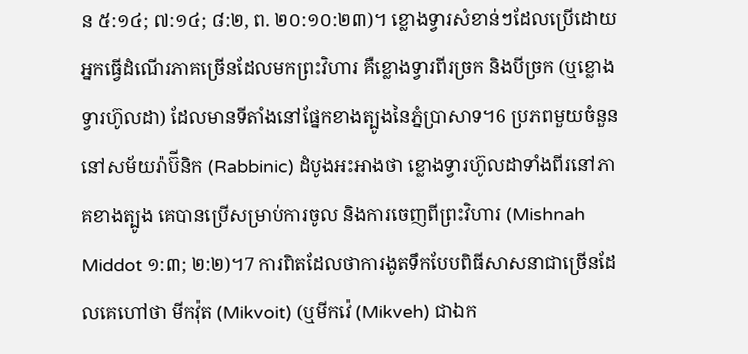ន ៥:១៤; ៧:១៤; ៨:២, ព. ២០:១០:២៣)។ ខ្លោងទ្វារសំខាន់ៗដែលប្រើដោយអ្នកធ្វើដំណើរភាគច្រើនដែលមកព្រះវិហារ គឺខ្លោងទ្វារពីរច្រក និងបីច្រក (ឬខ្លោងទ្វារហ៊ូលដា) ដែលមានទីតាំងនៅផ្នែកខាងត្បូងនៃភ្នំប្រាសាទ។6 ប្រភពមួយចំនួននៅសម័យរ៉ាប៊ីនិក (Rabbinic) ដំបូងអះអាងថា ខ្លោងទ្វារហ៊ូលដាទាំងពីរនៅភាគខាងត្បូង គេបានប្រើសម្រាប់ការចូល និងការចេញពីព្រះវិហារ (Mishnah Middot ១:៣; ២:២)។7 ការពិតដែលថាការងូតទឹកបែបពិធីសាសនាជាច្រើនដែលគេហៅថា មីកវ៉ុត (Mikvoit) (ឬមីកវ៉េ (Mikveh) ជាឯក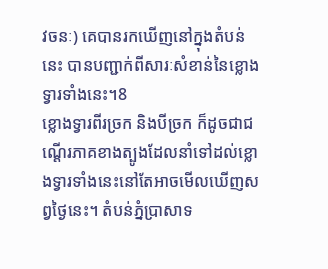វចនៈ) គេបានរកឃើញនៅក្នុងតំបន់នេះ បានបញ្ជាក់ពីសារៈសំខាន់នៃខ្លោងទ្វារទាំងនេះ។8
ខ្លោងទ្វារពីរច្រក និងបីច្រក ក៏ដូចជាជណ្ដើរភាគខាងត្បូងដែលនាំទៅដល់ខ្លោងទ្វារទាំងនេះនៅតែអាចមើលឃើញសព្វថ្ងៃនេះ។ តំបន់ភ្នំប្រាសាទ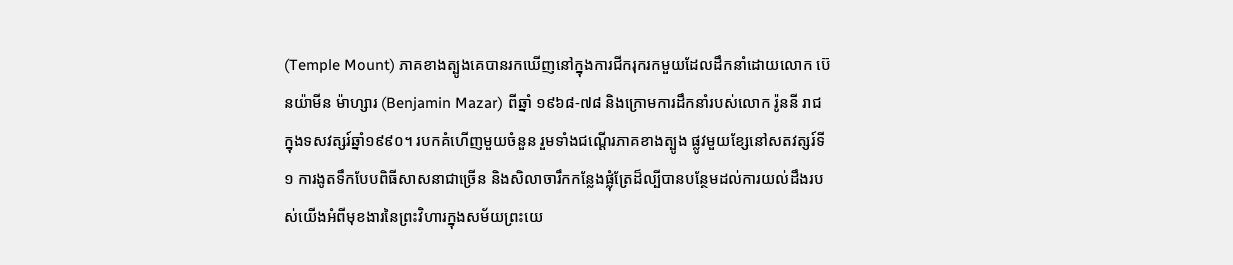(Temple Mount) ភាគខាងត្បូងគេបានរកឃើញនៅក្នុងការជីករុករកមួយដែលដឹកនាំដោយលោក ប៊េនយ៉ាមីន ម៉ាហ្សារ (Benjamin Mazar) ពីឆ្នាំ ១៩៦៨-៧៨ និងក្រោមការដឹកនាំរបស់លោក រ៉ូននី រាជ ក្នុងទសវត្សរ៍ឆ្នាំ១៩៩០។ របកគំហើញមួយចំនួន រួមទាំងជណ្ដើរភាគខាងត្បូង ផ្លូវមួយខ្សែនៅសតវត្សរ៍ទី១ ការងូតទឹកបែបពិធីសាសនាជាច្រើន និងសិលាចារឹកកន្លែងផ្លុំត្រែដ៏ល្បីបានបន្ថែមដល់ការយល់ដឹងរបស់យើងអំពីមុខងារនៃព្រះវិហារក្នុងសម័យព្រះយេ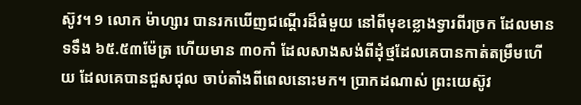ស៊ូវ។ 9 លោក ម៉ាហ្សារ បានរកឃើញជណ្ដើរដ៏ធំមួយ នៅពីមុខខ្លោងទ្វារពីរច្រក ដែលមានទទឹង ៦៥.៥៣ម៉ែត្រ ហើយមាន ៣០កាំ ដែលសាងសង់ពីដុំថ្មដែលគេបានកាត់តម្រឹមហើយ ដែលគេបានជួសជុល ចាប់តាំងពីពេលនោះមក។ ប្រាកដណាស់ ព្រះយេស៊ូវ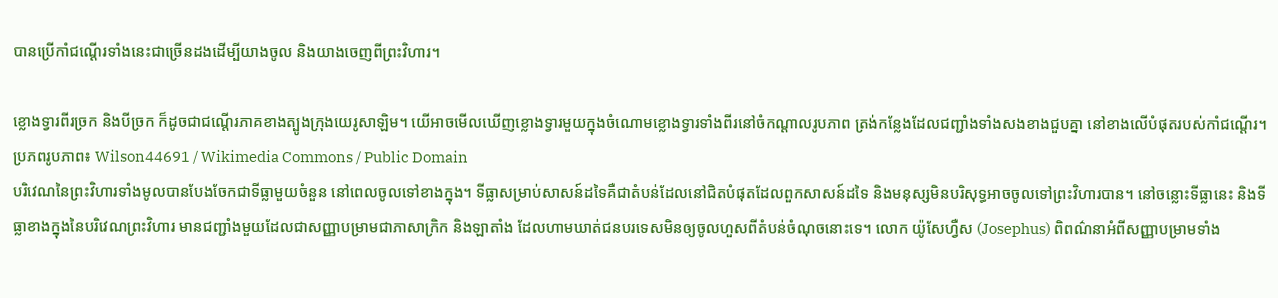បានប្រើកាំជណ្ដើរទាំងនេះជាច្រើនដងដើម្បីយាងចូល និងយាងចេញពីព្រះវិហារ។

ខ្លោងទ្វារពីរច្រក និងបីច្រក ក៏ដូចជាជណ្ដើរភាគខាងត្បូងក្រុងយេរូសាឡិម។ យើអាចមើលឃើញខ្លោងទ្វារមួយក្នុងចំណោមខ្លោងទ្វារទាំងពីរនៅចំកណ្ដាលរូបភាព ត្រង់កន្លែងដែលជញ្ជាំងទាំងសងខាងជួបគ្នា នៅខាងលើបំផុតរបស់កាំជណ្ដើរ។
ប្រភពរូបភាព៖ Wilson44691 / Wikimedia Commons / Public Domain
បរិវេណនៃព្រះវិហារទាំងមូលបានបែងចែកជាទីធ្លាមួយចំនួន នៅពេលចូលទៅខាងក្នុង។ ទីធ្លាសម្រាប់សាសន៍ដទៃគឺជាតំបន់ដែលនៅជិតបំផុតដែលពួកសាសន៍ដទៃ និងមនុស្សមិនបរិសុទ្ធអាចចូលទៅព្រះវិហារបាន។ នៅចន្លោះទីធ្លានេះ និងទីធ្លាខាងក្នុងនៃបរិវេណព្រះវិហារ មានជញ្ជាំងមួយដែលជាសញ្ញាបម្រាមជាភាសាក្រិក និងឡាតាំង ដែលហាមឃាត់ជនបរទេសមិនឲ្យចូលហួសពីតំបន់ចំណុចនោះទេ។ លោក យ៉ូសែហ្វឺស (Josephus) ពិពណ៌នាអំពីសញ្ញាបម្រាមទាំង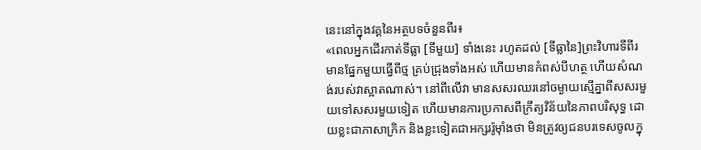នេះនៅក្នុងវគ្គនៃអត្ថបទចំនួនពីរ៖
«ពេលអ្នកដើរកាត់ទីធ្លា [ទីមួយ] ទាំងនេះ រហូតដល់ [ទីធ្លានៃ]ព្រះវិហារទីពីរ មានផ្នែកមួយធ្វើពីថ្ម គ្រប់ជ្រុងទាំងអស់ ហើយមានកំពស់បីហត្ថ ហើយសំណង់របស់វាស្អាតណាស់។ នៅពីលើវា មានសសរឈរនៅចម្ងាយស្មើគ្នាពីសសរមួយទៅសសរមួយទៀត ហើយមានការប្រកាសពីក្រឹត្យវិន័យនៃភាពបរិសុទ្ធ ដោយខ្លះជាភាសាក្រិក និងខ្លះទៀតជាអក្សររ៉ូម៉ាំងថា មិនត្រូវឲ្យជនបរទេសចូលក្នុ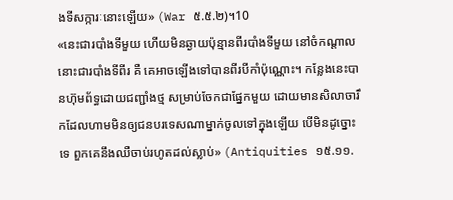ងទីសក្ការៈនោះឡើយ» (War ៥.៥.២)។10
«នេះជារបាំងទីមួយ ហើយមិនឆ្ងាយប៉ុន្មានពីរបាំងទីមួយ នៅចំកណ្ដាលនោះជារបាំងទីពីរ គឺ គេអាចឡើងទៅបានពីរបីកាំប៉ុណ្ណោះ។ កន្លែងនេះបានហ៊ុមព័ទ្ធដោយជញ្ជាំងថ្ម សម្រាប់ចែកជាផ្នែកមួយ ដោយមានសិលាចារឹកដែលហាមមិនឲ្យជនបរទេសណាម្នាក់ចូលទៅក្នុងឡើយ បើមិនដូច្នោះទេ ពួកគេនឹងឈឺចាប់រហូតដល់ស្លាប់» (Antiquities ១៥.១១.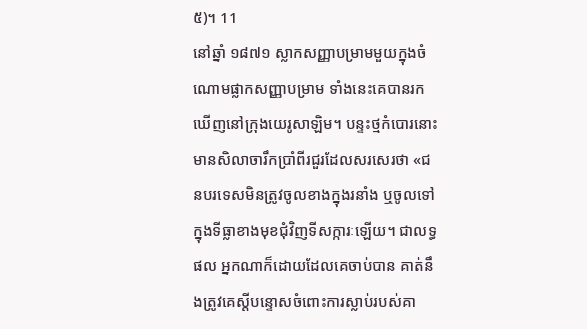៥)។ 11
នៅឆ្នាំ ១៨៧១ ស្លាកសញ្ញាបម្រាមមួយក្នុងចំណោមផ្លាកសញ្ញាបម្រាម ទាំងនេះគេបានរកឃើញនៅក្រុងយេរូសាឡិម។ បន្ទះថ្មកំបោរនោះមានសិលាចារឹកប្រាំពីរជួរដែលសរសេរថា «ជនបរទេសមិនត្រូវចូលខាងក្នុងរនាំង ឬចូលទៅក្នុងទីធ្លាខាងមុខជុំវិញទីសក្ការៈឡើយ។ ជាលទ្ធផល អ្នកណាក៏ដោយដែលគេចាប់បាន គាត់នឹងត្រូវគេស្តីបន្ទោសចំពោះការស្លាប់របស់គា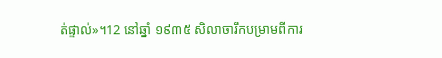ត់ផ្ទាល់»។12 នៅឆ្នាំ ១៩៣៥ សិលាចារឹកបម្រាមពីការ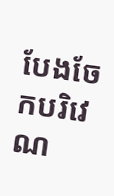បែងចែកបរិវេណ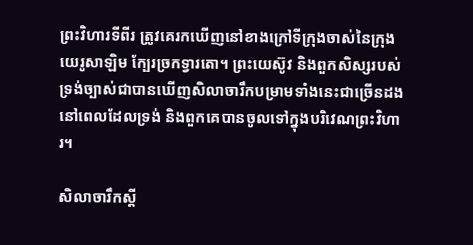ព្រះវិហារទីពីរ ត្រូវគេរកឃើញនៅខាងក្រៅទីក្រុងចាស់នៃក្រុងយេរូសាឡិម ក្បែរច្រកទ្វារតោ។ ព្រះយេស៊ូវ និងពួកសិស្សរបស់ទ្រង់ច្បាស់ជាបានឃើញសិលាចារឹកបម្រាមទាំងនេះជាច្រើនដង នៅពេលដែលទ្រង់ និងពួកគេបានចូលទៅក្នុងបរិវេណព្រះវិហារ។

សិលាចារឹកស្ដី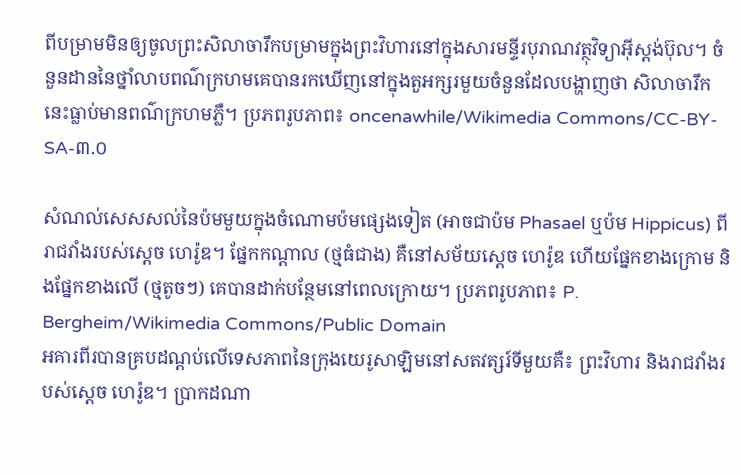ពីបម្រាមមិនឲ្យចូលព្រះសិលាចារឹកបម្រាមក្នុងព្រះវិហារនៅក្នុងសារមន្ទីរបុរាណវត្ថុវិទ្យាអ៊ីស្តង់ប៊ុល។ ចំនួនដាននៃថ្នាំលាបពណ៌ក្រហមគេបានរកឃើញនៅក្នុងតួអក្សរមួយចំនួនដែលបង្ហាញថា សិលាចារឹកនេះធ្លាប់មានពណ៌ក្រហមភ្លឺ។ ប្រភពរូបភាព៖ oncenawhile/Wikimedia Commons/CC-BY-SA-៣.០

សំណល់សេសសល់នៃប៉មមួយក្នុងចំណោមប៉មផ្សេងទៀត (អាចជាប៉ម Phasael ឬប៉ម Hippicus) ពីរាជវាំងរបស់ស្ដេច ហេរ៉ូឌ។ ផ្នែកកណ្ដាល (ថ្មធំជាង) គឺនៅសម័យស្ដេច ហេរ៉ូឌ ហើយផ្នែកខាងក្រោម និងផ្នែកខាងលើ (ថ្មតូចៗ) គេបានដាក់បន្ថែមនៅពេលក្រោយ។ ប្រភពរូបភាព៖ P. Bergheim/Wikimedia Commons/Public Domain
អគារពីរបានគ្របដណ្ដប់លើទេសភាពនៃក្រុងយេរូសាឡិមនៅសតវត្សរ៍ទីមួយគឺ៖ ព្រះវិហារ និងរាជវាំងរបស់ស្ដេច ហេរ៉ូឌ។ ប្រាកដណា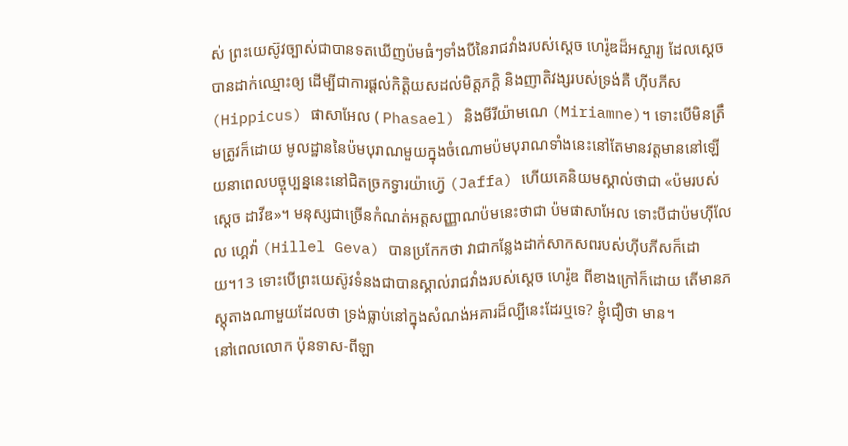ស់ ព្រះយេស៊ូវច្បាស់ជាបានទតឃើញប៉មធំៗទាំងបីនៃរាជវាំងរបស់ស្ដេច ហេរ៉ូឌដ៏អស្ចារ្យ ដែលស្ដេចបានដាក់ឈ្មោះឲ្យ ដើម្បីជាការផ្ដល់កិត្តិយសដល់មិត្តភក្ដិ និងញាតិវង្សរបស់ទ្រង់គឺ ហ៊ីបភីស (Hippicus) ផាសាអែល ( Phasael) និងមីរីយ៉ាមណេ (Miriamne)។ ទោះបើមិនត្រឹមត្រូវក៏ដោយ មូលដ្ឋាននៃប៉មបុរាណមួយក្នុងចំណោមប៉មបុរាណទាំងនេះនៅតែមានវត្តមាននៅឡើយនាពេលបច្ចុប្បន្ននេះនៅជិតច្រកទ្វារយ៉ាហ្វ៊េ (Jaffa) ហើយគេនិយមស្គាល់ថាជា «ប៉មរបស់ស្ដេច ដាវីឌ»។ មនុស្សជាច្រើនកំណត់អត្តសញ្ញាណប៉មនេះថាជា ប៉មផាសាអែល ទោះបីជាប៉មហ៊ីលែល ហ្គេវ៉ា (Hillel Geva) បានប្រកែកថា វាជាកន្លែងដាក់សាកសពរបស់ហ៊ីបភីសក៏ដោយ។13 ទោះបើព្រះយេស៊ូវទំនងជាបានស្គាល់រាជវាំងរបស់ស្ដេច ហេរ៉ូឌ ពីខាងក្រៅក៏ដោយ តើមានភស្តុតាងណាមួយដែលថា ទ្រង់ធ្លាប់នៅក្នុងសំណង់អគារដ៏ល្បីនេះដែរឬទេ? ខ្ញុំជឿថា មាន។
នៅពេលលោក ប៉ុនទាស-ពីឡា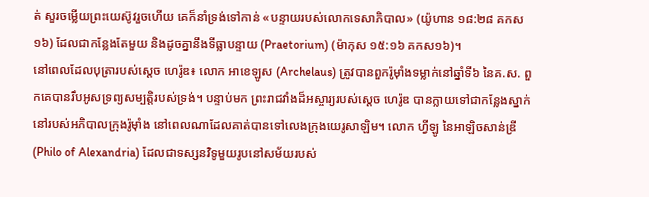ត់ សួរចម្លើយព្រះយេស៊ូវរួចហើយ គេក៏នាំទ្រង់ទៅកាន់ «បន្ទាយរបស់លោកទេសាភិបាល» (យ៉ូហាន ១៨:២៨ គកស១៦) ដែលជាកន្លែងតែមួយ និងដូចគ្នានឹងទីធ្លាបន្ទាយ (Praetorium) (ម៉ាកុស ១៥:១៦ គកស១៦)។
នៅពេលដែលបុត្រារបស់ស្ដេច ហេរ៉ូឌ៖ លោក អាខេឡូស (Archelaus) ត្រូវបានពួករ៉ូម៉ាំងទម្លាក់នៅឆ្នាំទី៦ នៃគ.ស. ពួកគេបានរឹបអូសទ្រព្យសម្បត្តិរបស់ទ្រង់។ បន្ទាប់មក ព្រះរាជវាំងដ៏អស្ចារ្យរបស់ស្ដេច ហេរ៉ូឌ បានក្លាយទៅជាកន្លែងស្នាក់នៅរបស់អភិបាលក្រុងរ៉ូម៉ាំង នៅពេលណាដែលគាត់បានទៅលេងក្រុងយេរូសាឡិម។ លោក ហ្វីឡូ នៃអាឡិចសាន់ឌ្រី (Philo of Alexandria) ដែលជាទស្សនវិទូមួយរូបនៅសម័យរបស់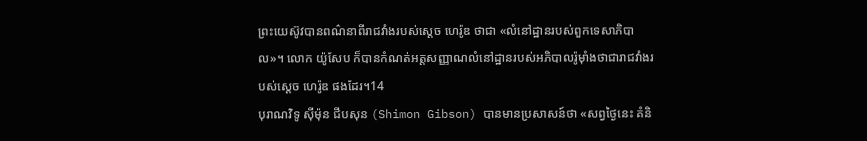ព្រះយេស៊ូវបានពណ៌នាពីរាជវាំងរបស់ស្ដេច ហេរ៉ូឌ ថាជា «លំនៅដ្ឋានរបស់ពួកទេសាភិបាល»។ លោក យ៉ូសែប ក៏បានកំណត់អត្តសញ្ញាណលំនៅដ្ឋានរបស់អភិបាលរ៉ូម៉ាំងថាជារាជវាំងរបស់ស្ដេច ហេរ៉ូឌ ផងដែរ។14
បុរាណវិទូ ស៊ីម៉ុន ជីបសុន (Shimon Gibson) បានមានប្រសាសន៍ថា «សព្វថ្ងៃនេះ គំនិ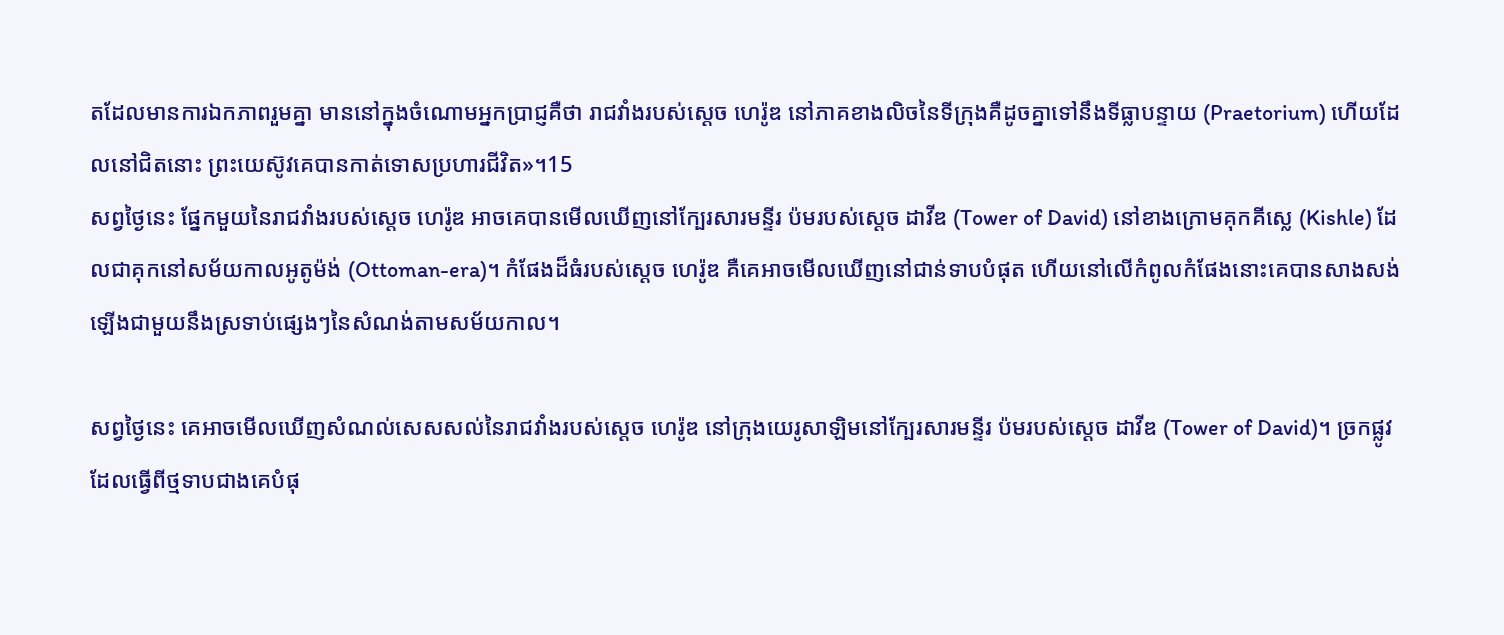តដែលមានការឯកភាពរួមគ្នា មាននៅក្នុងចំណោមអ្នកប្រាជ្ញគឺថា រាជវាំងរបស់ស្ដេច ហេរ៉ូឌ នៅភាគខាងលិចនៃទីក្រុងគឺដូចគ្នាទៅនឹងទីធ្លាបន្ទាយ (Praetorium) ហើយដែលនៅជិតនោះ ព្រះយេស៊ូវគេបានកាត់ទោសប្រហារជីវិត»។15
សព្វថ្ងៃនេះ ផ្នែកមួយនៃរាជវាំងរបស់ស្ដេច ហេរ៉ូឌ អាចគេបានមើលឃើញនៅក្បែរសារមន្ទីរ ប៉មរបស់ស្ដេច ដាវីឌ (Tower of David) នៅខាងក្រោមគុកគីស្លេ (Kishle) ដែលជាគុកនៅសម័យកាលអូតូម៉ង់ (Ottoman-era)។ កំផែងដ៏ធំរបស់ស្ដេច ហេរ៉ូឌ គឺគេអាចមើលឃើញនៅជាន់ទាបបំផុត ហើយនៅលើកំពូលកំផែងនោះគេបានសាងសង់ឡើងជាមួយនឹងស្រទាប់ផ្សេងៗនៃសំណង់តាមសម័យកាល។

សព្វថ្ងៃនេះ គេអាចមើលឃើញសំណល់សេសសល់នៃរាជវាំងរបស់ស្ដេច ហេរ៉ូឌ នៅក្រុងយេរូសាឡិមនៅក្បែរសារមន្ទីរ ប៉មរបស់ស្ដេច ដាវីឌ (Tower of David)។ ច្រកផ្លូវដែលធ្វើពីថ្មទាបជាងគេបំផុ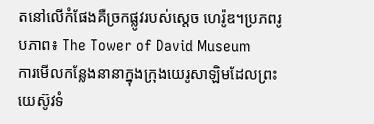តនៅលើកំផែងគឺច្រកផ្លូវរបស់ស្ដេច ហេរ៉ូឌ។ប្រភពរូបភាព៖ The Tower of David Museum
ការមើលកន្លែងនានាក្នុងក្រុងយេរូសាឡិមដែលព្រះយេស៊ូវទំ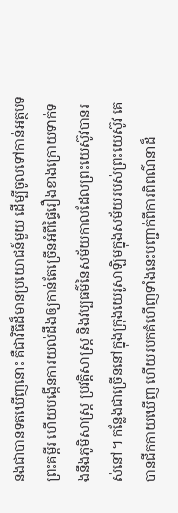នងជាបានទតឃើញនោះ គឺជាវិធីដ៏មានប្រយោជន៍មួយ ដើម្បីចូលទៅកាន់អត្ថបទព្រះគម្ពីរ ហើយបង្កើនការយល់ដឹងឲ្យកាន់តែច្រើនអំពីផ្ទៃរឿងខាងក្រោយទាក់ទងនឹងភូមិសាស្ត្រ ប្រវត្តិសាស្ត្រ និងវប្បធម៌នៃសម័យកាលដែលព្រះយេស៊ូវបានរស់នៅ។ កន្លែងជាច្រើននៅក្នុងក្រុងយេរូសាឡិមក្នុងសម័យរបស់ព្រះយេស៊ូវ គេបានជីកកាយឃើញ ហើយរបកគំហើញទាំងនេះបញ្ជាក់ពីការពិពណ៌នាដ៏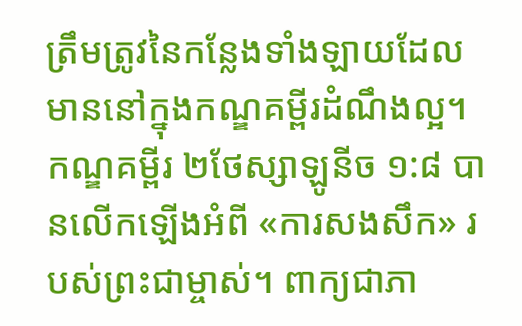ត្រឹមត្រូវនៃកន្លែងទាំងឡាយដែលមាននៅក្នុងកណ្ឌគម្ពីរដំណឹងល្អ។
កណ្ឌគម្ពីរ ២ថែស្សាឡូនីច ១:៨ បានលើកឡើងអំពី «ការសងសឹក» របស់ព្រះជាម្ចាស់។ ពាក្យជាភា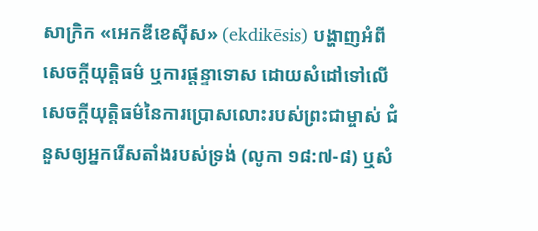សាក្រិក «អេកឌីខេស៊ីស» (ekdikēsis) បង្ហាញអំពីសេចក្ដីយុត្តិធម៌ ឬការផ្ដន្ទាទោស ដោយសំដៅទៅលើសេចក្ដីយុត្តិធម៌នៃការប្រោសលោះរបស់ព្រះជាម្ចាស់ ជំនួសឲ្យអ្នករើសតាំងរបស់ទ្រង់ (លូកា ១៨:៧-៨) ឬសំ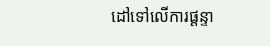ដៅទៅលើការផ្ដន្ទា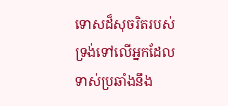ទោសដ៏សុចរិតរបស់ទ្រង់ទៅលើអ្នកដែលទាស់ប្រឆាំងនឹង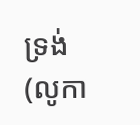ទ្រង់ (លូកា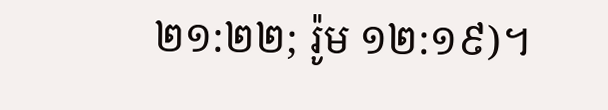២១:២២; រ៉ូម ១២:១៩)។